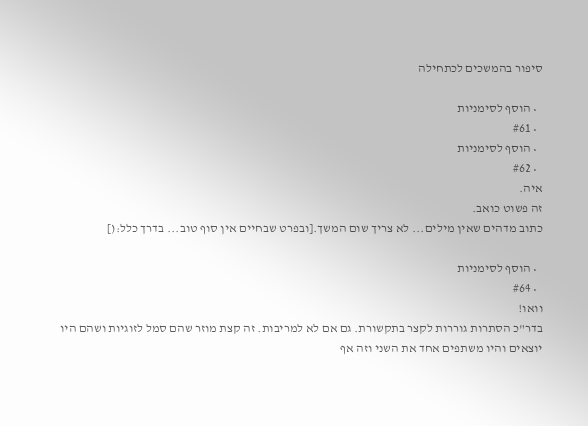סיפור בהמשכים לכתחילה

  • הוסף לסימניות
  • #61
  • הוסף לסימניות
  • #62
איה.
זה פשוט כואב.
כתוב מדהים שאין מילים... לא צריך שום המשך.[ובפרט שבחיים אין סוף טוב... בדרך כלל:(]

  • הוסף לסימניות
  • #64
וואו!
בדר"כ הסתרות גוררות לקצר בתקשורת. גם אם לא למריבות. זה קצת מוזר שהם סמל לזוגיות ושהם היו יוצאים והיו משתפים אחד את השני וזה אף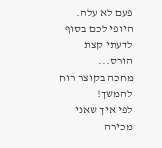פעם לא עלה.
היופי לכם בסוף לדעתי קצת הורס...
מחכה בקוצר רוח להמשך!
לפי איך שאני מכירה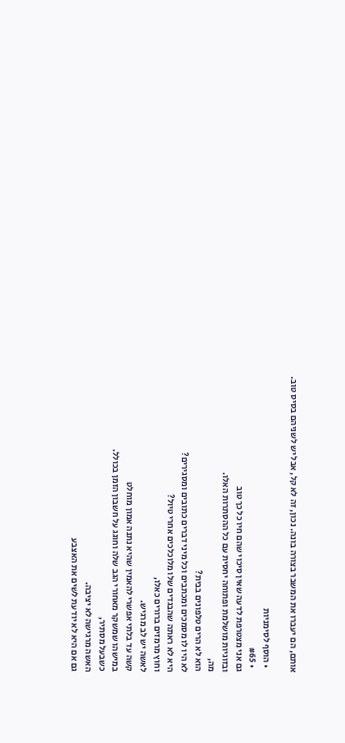אותם, הם יעברו את המשבר בצורה בונה. נכון, זה לא קל, אבל יש לשניהם בסיס טוב.

  • הוסף לסימניות
  • #65
גם אני מצטרפת לדעה שאין סיכוי שהם חיו כל כך טוב
ובזוגיות מושלמת ופתוחה יחסית עם כל ההסתרות האלו.
מה,
הוא לא הרים טלפונים בבית?
לא היו לו מסמכים ומכתבים וכל מיני דברים כתובים ומסגירים?
היא לא ראתה שהבגדים שלו מלוכלכים אחרי טיול?
וחוץ מרמזים ברורים כאלו,
לאשה יש לב מרגיש.
קשה עד בלתי אפשרי להאמין שהיא נתנה אמון מוחלט
במישהו שמשקר מאחורי הגב שלה וחוגג על חשבון הזמן בכולל.
כשבעל מסתיר,
האשה מרגישה לא יציבה.
גם אם היא לא יודעת לשים את האצבע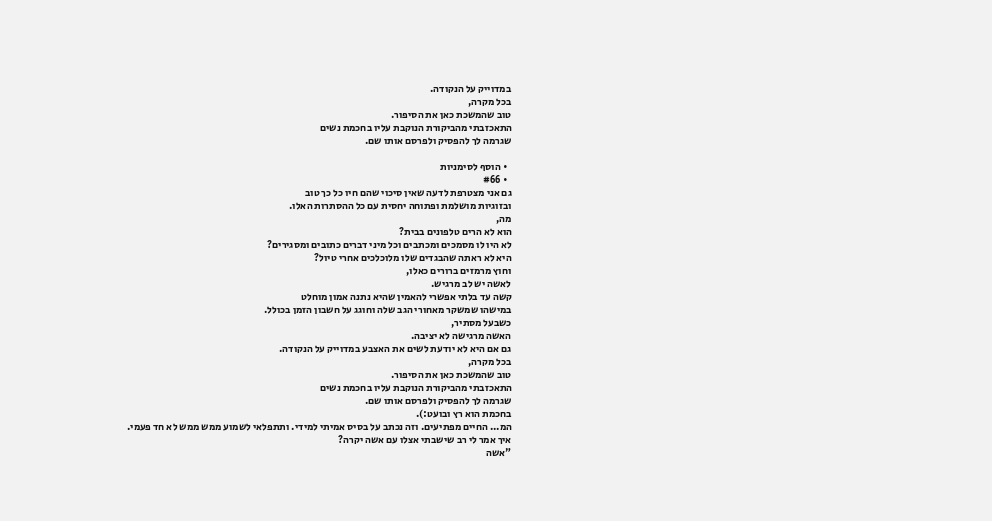במדוייק על הנקודה.
בכל מקרה,
טוב שהמשכת כאן את הסיפור.
התאכזבתי מהביקורת הנוקבת עליו בחכמת נשים
שגרמה לך להפסיק ולפרסם אותו שם.

  • הוסף לסימניות
  • #66
גם אני מצטרפת לדעה שאין סיכוי שהם חיו כל כך טוב
ובזוגיות מושלמת ופתוחה יחסית עם כל ההסתרות האלו.
מה,
הוא לא הרים טלפונים בבית?
לא היו לו מסמכים ומכתבים וכל מיני דברים כתובים ומסגירים?
היא לא ראתה שהבגדים שלו מלוכלכים אחרי טיול?
וחוץ מרמזים ברורים כאלו,
לאשה יש לב מרגיש.
קשה עד בלתי אפשרי להאמין שהיא נתנה אמון מוחלט
במישהו שמשקר מאחורי הגב שלה וחוגג על חשבון הזמן בכולל.
כשבעל מסתיר,
האשה מרגישה לא יציבה.
גם אם היא לא יודעת לשים את האצבע במדוייק על הנקודה.
בכל מקרה,
טוב שהמשכת כאן את הסיפור.
התאכזבתי מהביקורת הנוקבת עליו בחכמת נשים
שגרמה לך להפסיק ולפרסם אותו שם.
בחכמת הוא רץ ובועט:).
המ... החיים מפתיעים. וזה נכתב על בסיס אמיתי למידי. ותתפלאי לשמוע ממש ממש לא חד פעמי.
איך אמר לי רב שישבתי אצלו עם אשה יקרה?
"אשה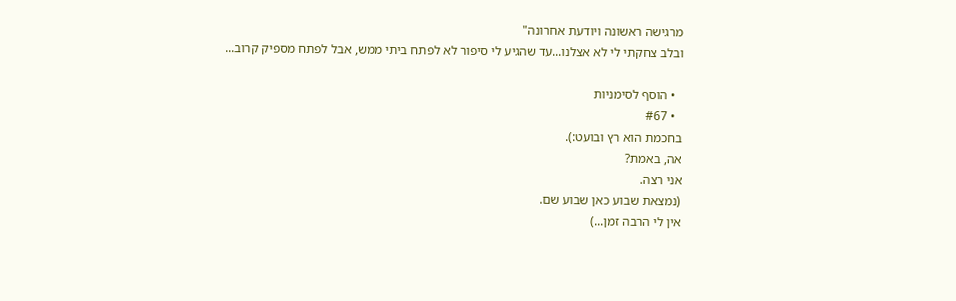מרגישה ראשונה ויודעת אחרונה"
ובלב צחקתי לי לא אצלנו...עד שהגיע לי סיפור לא לפתח ביתי ממש, אבל לפתח מספיק קרוב...

  • הוסף לסימניות
  • #67
בחכמת הוא רץ ובועט:).
אה, באמת?
אני רצה.
(נמצאת שבוע כאן שבוע שם.
אין לי הרבה זמן...)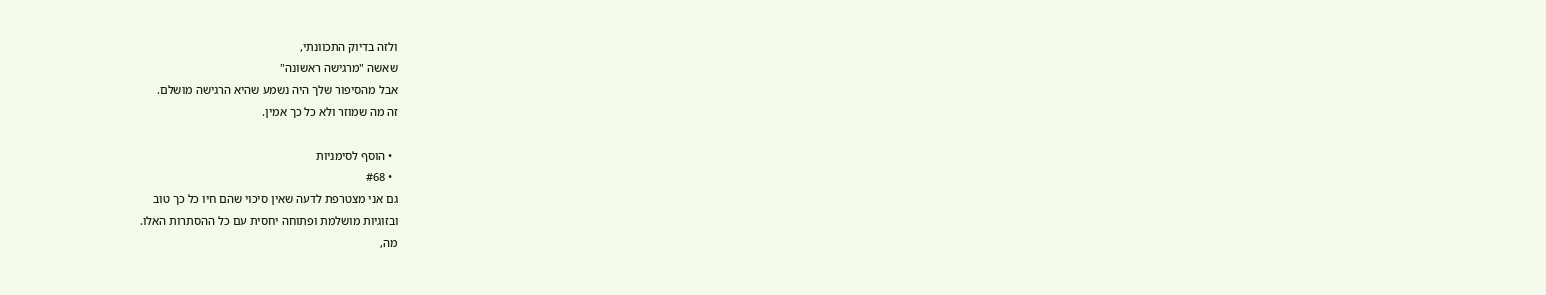ולזה בדיוק התכוונתי,
שאשה "מרגישה ראשונה"
אבל מהסיפור שלך היה נשמע שהיא הרגישה מושלם.
זה מה שמוזר ולא כל כך אמין.

  • הוסף לסימניות
  • #68
גם אני מצטרפת לדעה שאין סיכוי שהם חיו כל כך טוב
ובזוגיות מושלמת ופתוחה יחסית עם כל ההסתרות האלו.
מה,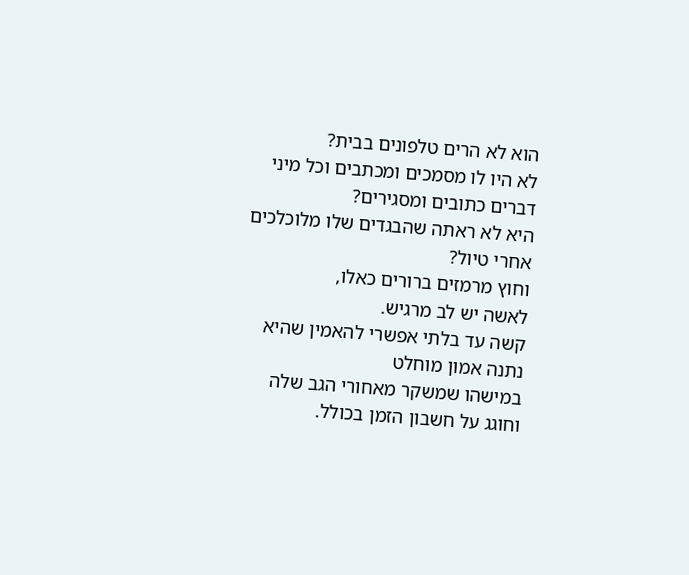הוא לא הרים טלפונים בבית?
לא היו לו מסמכים ומכתבים וכל מיני דברים כתובים ומסגירים?
היא לא ראתה שהבגדים שלו מלוכלכים אחרי טיול?
וחוץ מרמזים ברורים כאלו,
לאשה יש לב מרגיש.
קשה עד בלתי אפשרי להאמין שהיא נתנה אמון מוחלט
במישהו שמשקר מאחורי הגב שלה וחוגג על חשבון הזמן בכולל.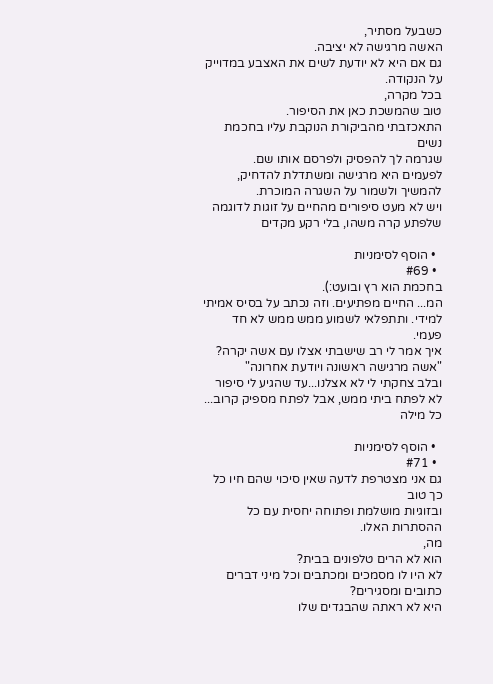כשבעל מסתיר,
האשה מרגישה לא יציבה.
גם אם היא לא יודעת לשים את האצבע במדוייק על הנקודה.
בכל מקרה,
טוב שהמשכת כאן את הסיפור.
התאכזבתי מהביקורת הנוקבת עליו בחכמת נשים
שגרמה לך להפסיק ולפרסם אותו שם.
לפעמים היא מרגישה ומשתדלת להדחיק, להמשיך ולשמור על השגרה המוכרת.
ויש לא מעט סיפורים מהחיים על זוגות לדוגמה שלפתע קרה משהו, בלי רקע מקדים

  • הוסף לסימניות
  • #69
בחכמת הוא רץ ובועט:).
המ... החיים מפתיעים. וזה נכתב על בסיס אמיתי למידי. ותתפלאי לשמוע ממש ממש לא חד פעמי.
איך אמר לי רב שישבתי אצלו עם אשה יקרה?
"אשה מרגישה ראשונה ויודעת אחרונה"
ובלב צחקתי לי לא אצלנו...עד שהגיע לי סיפור לא לפתח ביתי ממש, אבל לפתח מספיק קרוב...
כל מילה

  • הוסף לסימניות
  • #71
גם אני מצטרפת לדעה שאין סיכוי שהם חיו כל כך טוב
ובזוגיות מושלמת ופתוחה יחסית עם כל ההסתרות האלו.
מה,
הוא לא הרים טלפונים בבית?
לא היו לו מסמכים ומכתבים וכל מיני דברים כתובים ומסגירים?
היא לא ראתה שהבגדים שלו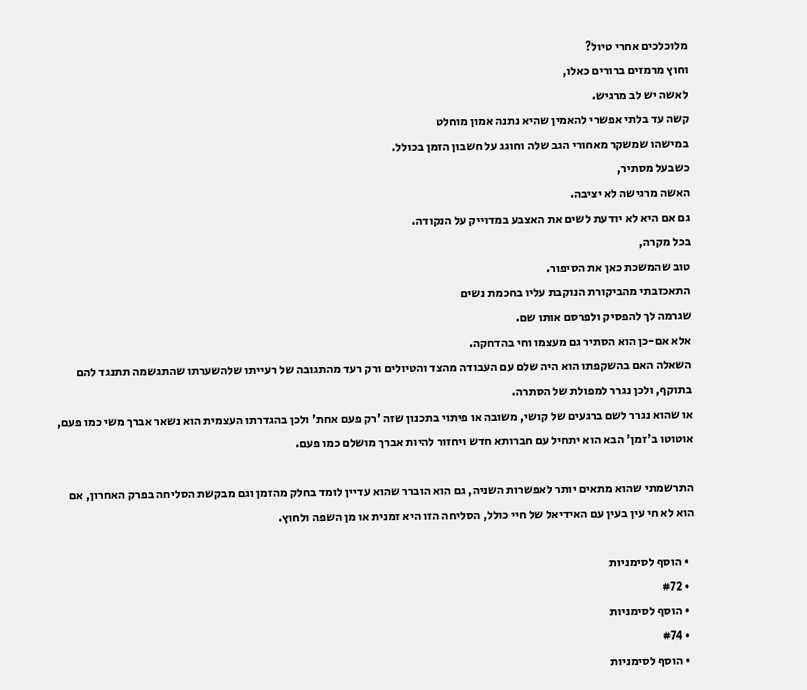מלוכלכים אחרי טיול?
וחוץ מרמזים ברורים כאלו,
לאשה יש לב מרגיש.
קשה עד בלתי אפשרי להאמין שהיא נתנה אמון מוחלט
במישהו שמשקר מאחורי הגב שלה וחוגג על חשבון הזמן בכולל.
כשבעל מסתיר,
האשה מרגישה לא יציבה.
גם אם היא לא יודעת לשים את האצבע במדוייק על הנקודה.
בכל מקרה,
טוב שהמשכת כאן את הסיפור.
התאכזבתי מהביקורת הנוקבת עליו בחכמת נשים
שגרמה לך להפסיק ולפרסם אותו שם.
אלא אם-כן הוא הסתיר גם מעצמו וחי בהדחקה.
השאלה האם בהשקפתו הוא היה שלם עם העבודה מהצד והטיולים ורק רעד מהתגובה של רעייתו שלהשערתו שהתגשמה תתנגד להם בתוקף, ולכן נגרר למפולת של הסתרה.
או שהוא נגרר לשם ברגעים של קושי, משובה או פיתוי בתכנון שזה 'רק פעם אחת' ולכן בהגדרתו העצמית הוא נשאר אברך משי כמו פעם, אוטוטו ב'זמן' הבא הוא יתחיל עם חברותא חדש ויחזור להיות אברך מושלם כמו פעם.

התרשמתי שהוא מתאים יותר לאפשרות השניה, גם הוא הוברר שהוא עדיין לומד בחלק מהזמן וגם מבקשת הסליחה בפרק האחרון, אם הוא לא חי עין בעין עם האידיאל של חיי כולל, הסליחה הזו היא זמנית או מן השפה ולחוץ.

  • הוסף לסימניות
  • #72
  • הוסף לסימניות
  • #74
  • הוסף לסימניות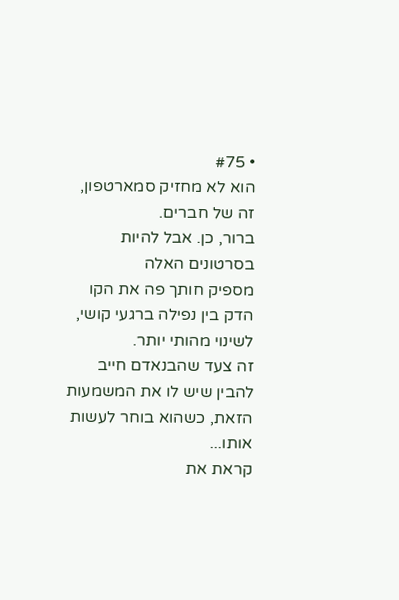• #75
הוא לא מחזיק סמארטפון, זה של חברים.
ברור, כן. אבל להיות בסרטונים האלה
מספיק חותך פה את הקו הדק בין נפילה ברגעי קושי, לשינוי מהותי יותר.
זה צעד שהבנאדם חייב להבין שיש לו את המשמעות הזאת, כשהוא בוחר לעשות אותו...
קראת את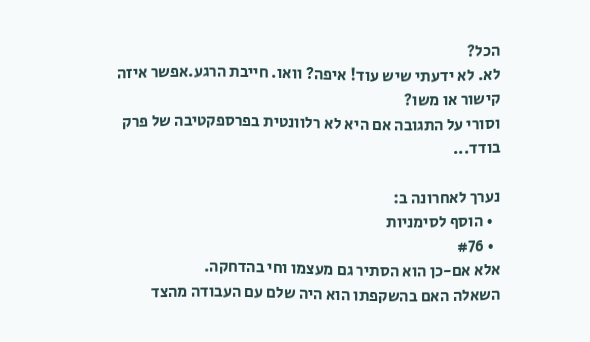הכל?
לא. לא ידעתי שיש עוד! איפה? וואו. חייבת הרגע.אפשר איזה קישור או משו?
וסורי על התגובה אם היא לא רלוונטית בפרספקטיבה של פרק בודד...

נערך לאחרונה ב:
  • הוסף לסימניות
  • #76
אלא אם-כן הוא הסתיר גם מעצמו וחי בהדחקה.
השאלה האם בהשקפתו הוא היה שלם עם העבודה מהצד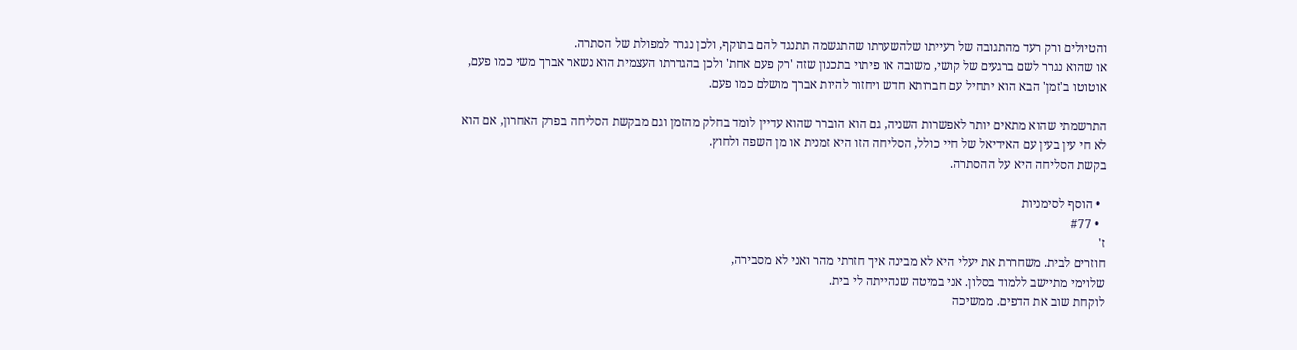והטיולים ורק רעד מהתגובה של רעייתו שלהשערתו שהתגשמה תתנגד להם בתוקף, ולכן נגרר למפולת של הסתרה.
או שהוא נגרר לשם ברגעים של קושי, משובה או פיתוי בתכנון שזה 'רק פעם אחת' ולכן בהגדרתו העצמית הוא נשאר אברך משי כמו פעם, אוטוטו ב'זמן' הבא הוא יתחיל עם חברותא חדש ויחזור להיות אברך מושלם כמו פעם.

התרשמתי שהוא מתאים יותר לאפשרות השניה, גם הוא הוברר שהוא עדיין לומד בחלק מהזמן וגם מבקשת הסליחה בפרק האחרון, אם הוא לא חי עין בעין עם האידיאל של חיי כולל, הסליחה הזו היא זמנית או מן השפה ולחוץ.
בקשת הסליחה היא על ההסתרה.

  • הוסף לסימניות
  • #77
ז'
חוזרים לבית. משחררת את יעלי היא לא מבינה איך חזרתי מהר ואני לא מסבירה,
שלוימי מתיישב ללמוד בסלון. אני במיטה שנהייתה לי בית.
לוקחת שוב את הדפים. ממשיכה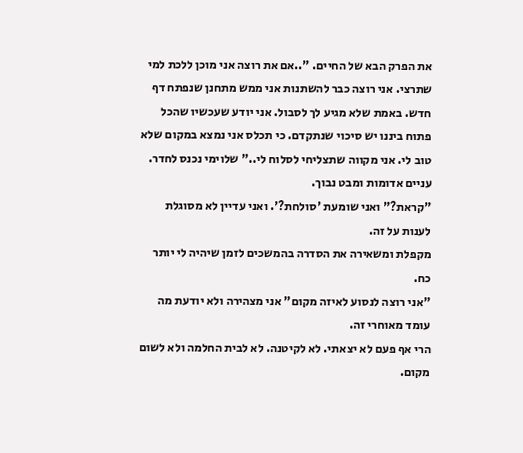את הפרק הבא של החיים. "..אם את רוצה אני מוכן ללכת למי שתרצי. אני רוצה כבר להשתנות אני ממש מתחנן שנפתח דף חדש. באמת שלא מגיע לך לסבול. אני יודע שעכשיו שהכל פתוח ביננו יש סיכוי שנתקדם. כי תכלס אני נמצא במקום שלא טוב לי. אני מקווה שתצליחי לסלוח לי.." שלוימי נכנס לחדר. עניים אדומות ומבט נבוך.
"קראת?" ואני שומעת 'סולחת?'. ואני עדיין לא מסוגלת לענות על זה.
מקפלת ומשאירה את הסדרה בהמשכים לזמן שיהיה לי יותר כח.
"אני רוצה לנסוע לאיזה מקום" אני מצהירה ולא יודעת מה עומד מאוחרי זה.
הרי אף פעם לא יצאתי. לא לקיטנה. לא לבית החלמה ולא לשום מקום.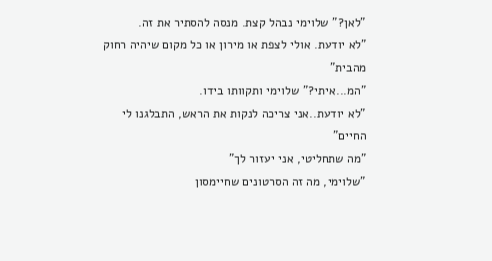"לאן?" שלוימי נבהל קצת. מנסה להסתיר את זה.
"לא יודעת. אולי לצפת או מירון או כל מקום שיהיה רחוק מהבית"
"המ...איתי?" שלוימי ותקוותו בידו.
"לא יודעת..אני צריכה לנקות את הראש, התבלגנו לי החיים"
"מה שתחליטי, אני יעזור לך"
"שלוימי, מה זה הסרטונים שחיימסון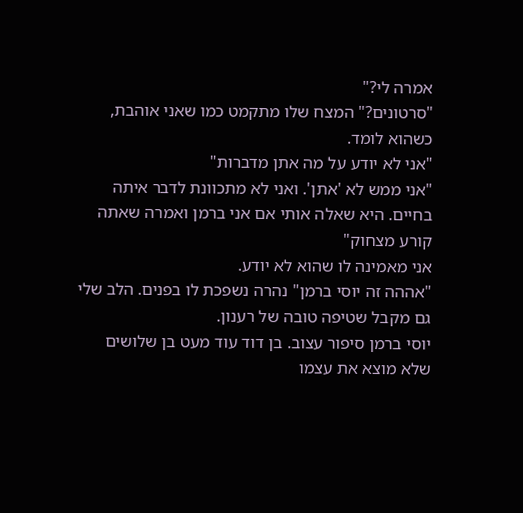אמרה לי?"
"סרטונים?" המצח שלו מתקמט כמו שאני אוהבת, כשהוא לומד.
"אני לא יודע על מה אתן מדברות"
"אני ממש לא 'אתן'. ואני לא מתכוונת לדבר איתה בחיים. היא שאלה אותי אם אני ברמן ואמרה שאתה קורע מצחוק"
אני מאמינה לו שהוא לא יודע.
"אההה זה יוסי ברמן" נהרה נשפכת לו בפנים. הלב שלי גם מקבל שטיפה טובה של רענון.
יוסי ברמן סיפור עצוב. בן דוד עוד מעט בן שלושים שלא מוצא את עצמו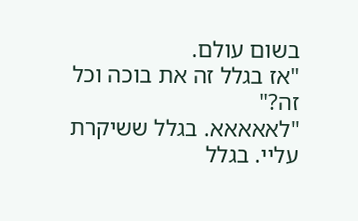בשום עולם.
"אז בגלל זה את בוכה וכל זה?"
"לאאאאא. בגלל ששיקרת עליי. בגלל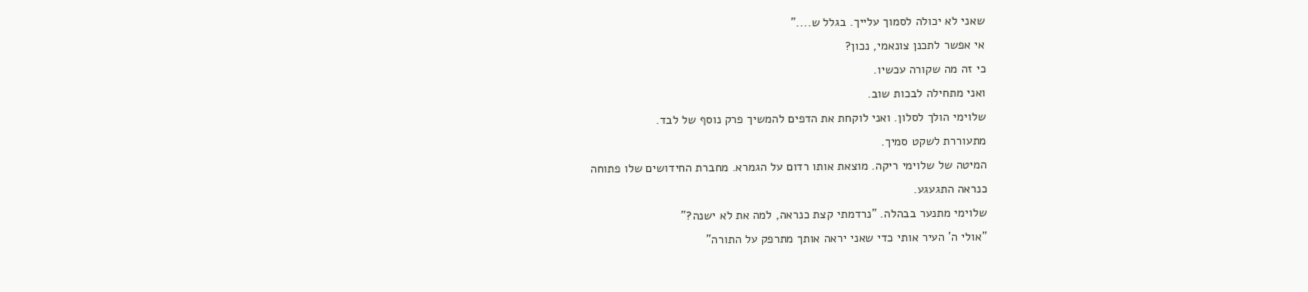שאני לא יכולה לסמוך עלייך. בגלל ש...."
אי אפשר לתכנן צונאמי, נכון?
כי זה מה שקורה עכשיו.
ואני מתחילה לבכות שוב.
שלוימי הולך לסלון. ואני לוקחת את הדפים להמשיך פרק נוסף של לבד.
מתעוררת לשקט סמיך.
המיטה של שלוימי ריקה. מוצאת אותו רדום על הגמרא. מחברת החידושים שלו פתוחה
כנראה התגעגע.
שלוימי מתנער בבהלה. "נרדמתי קצת כנראה, למה את לא ישנה?"
"אולי ה' העיר אותי כדי שאני יראה אותך מתרפק על התורה"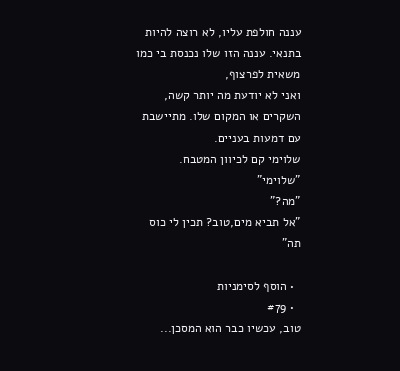עננה חולפת עליו, לא רוצה להיות בתנאי. עננה הזו שלו נכנסת בי כמו משאית לפרצוף,
ואני לא יודעת מה יותר קשה, השקרים או המקום שלו. מתיישבת עם דמעות בעניים.
שלוימי קם לכיוון המטבח.
"שלוימי"
"מה?"
"אל תביא מים,טוב? תכין לי כוס תה"

  • הוסף לסימניות
  • #79
טוב, עכשיו כבר הוא המסכן...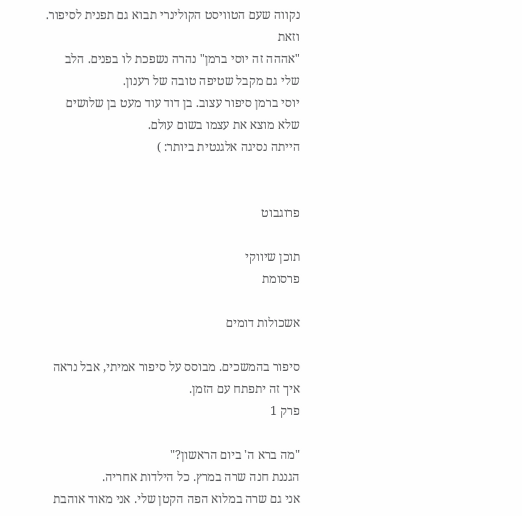נקווה שעם הטוויסט הקולינרי תבוא גם תפנית לסיפור.
וזאת
"אההה זה יוסי ברמן" נהרה נשפכת לו בפנים. הלב שלי גם מקבל שטיפה טובה של רענון.
יוסי ברמן סיפור עצוב. בן דוד עוד מעט בן שלושים שלא מוצא את עצמו בשום עולם.
הייתה נסיגה אלגנטית ביותר: )


פרוגבוט

תוכן שיווקי
פרסומת

אשכולות דומים

סיפור בהמשכים. מבוסס על סיפור אמיתי, אבל נראה איך זה יתפתח עם הזמן.
פרק 1

"מה ברא ה' ביום הראשון?"
הגננת חנה שרה במרץ. כל הילדות אחריה.
אני גם שרה במלוא הפה הקטן שלי. אני מאוד אוהבת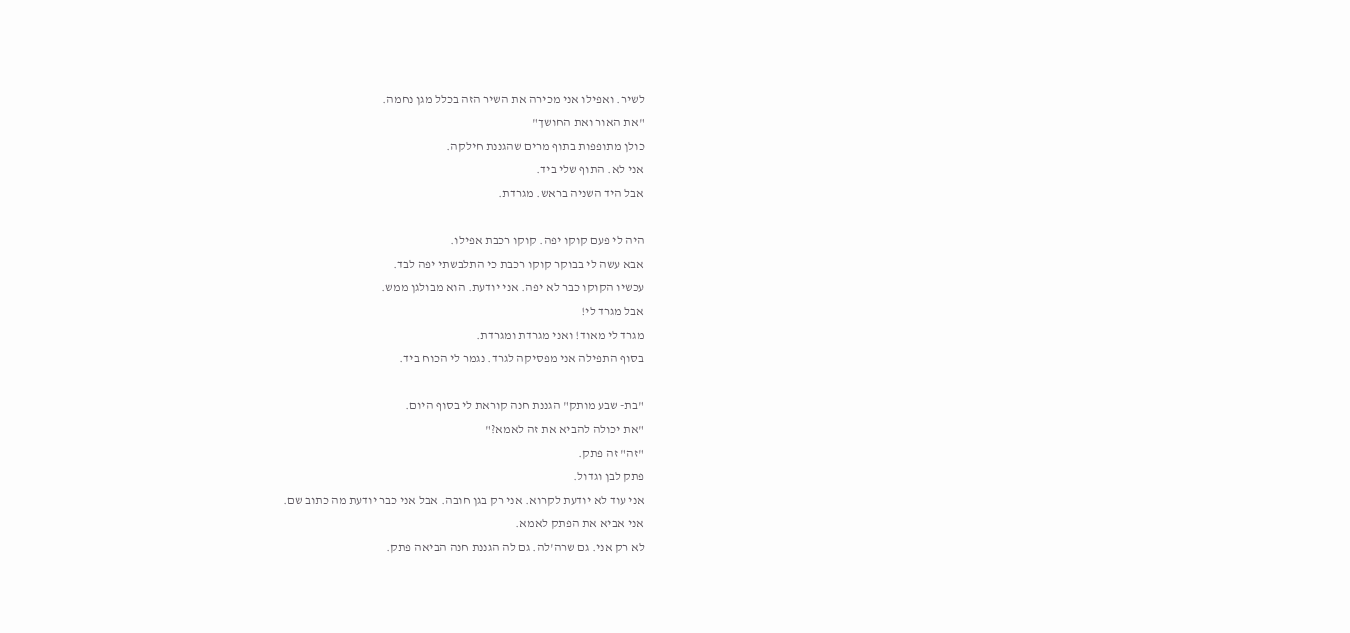לשיר. ואפילו אני מכירה את השיר הזה בכלל מגן נחמה.
"את האור ואת החושך"
כולן מתופפות בתוף מרים שהגננת חילקה.
אני לא. התוף שלי ביד.
אבל היד השניה בראש. מגרדת.

היה לי פעם קוקו יפה. קוקו רכבת אפילו.
אבא עשה לי בבוקר קוקו רכבת כי התלבשתי יפה לבד.
עכשיו הקוקו כבר לא יפה. אני יודעת. הוא מבולגן ממש.
אבל מגרד לי!
מגרד לי מאוד! ואני מגרדת ומגרדת.
בסוף התפילה אני מפסיקה לגרד. נגמר לי הכוח ביד.

"בת- שבע מותק" הגננת חנה קוראת לי בסוף היום.
"את יכולה להביא את זה לאמא?"
"זה" זה פתק.
פתק לבן וגדול.
אני עוד לא יודעת לקרוא. אני רק בגן חובה. אבל אני כבר יודעת מה כתוב שם.
אני אביא את הפתק לאמא.
לא רק אני. גם שרה'לה. גם לה הגננת חנה הביאה פתק.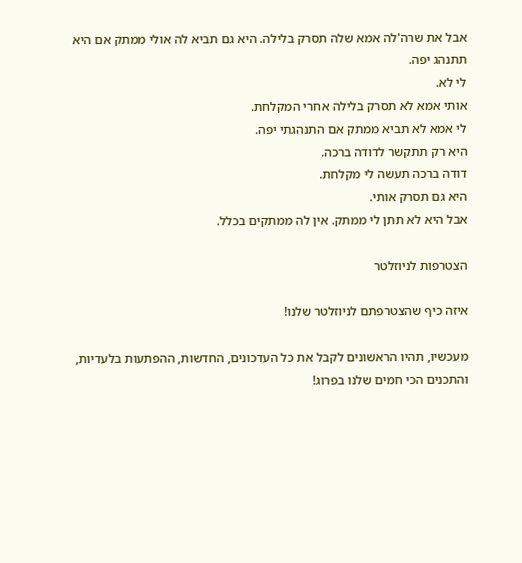אבל את שרה'לה אמא שלה תסרק בלילה. היא גם תביא לה אולי ממתק אם היא תתנהג יפה.
לי לא.
אותי אמא לא תסרק בלילה אחרי המקלחת.
לי אמא לא תביא ממתק אם התנהגתי יפה.
היא רק תתקשר לדודה ברכה.
דודה ברכה תעשה לי מקלחת.
היא גם תסרק אותי.
אבל היא לא תתן לי ממתק. אין לה ממתקים בכלל.

הצטרפות לניוזלטר

איזה כיף שהצטרפתם לניוזלטר שלנו!

מעכשיו, תהיו הראשונים לקבל את כל העדכונים, החדשות, ההפתעות בלעדיות, והתכנים הכי חמים שלנו בפרוג!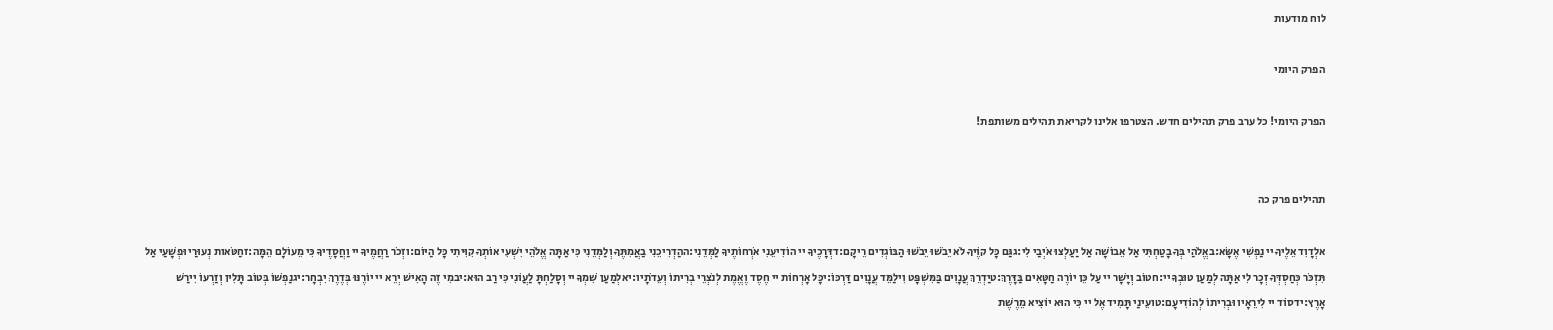לוח מודעות

הפרק היומי

הפרק היומי! כל ערב פרק תהילים חדש. הצטרפו אלינו לקריאת תהילים משותפת!


תהילים פרק כה

אלְדָוִד אֵלֶיךָ יי נַפְשִׁי אֶשָּׂא:באֱלֹהַי בְּךָ בָטַחְתִּי אַל אֵבוֹשָׁה אַל יַעַלְצוּ אֹיְבַי לִי:גגַּם כָּל קוֶֹיךָ לֹא יֵבֹשׁוּ יֵבֹשׁוּ הַבּוֹגְדִים רֵיקָם:דדְּרָכֶיךָ יי הוֹדִיעֵנִי אֹרְחוֹתֶיךָ לַמְּדֵנִי:ההַדְרִיכֵנִי בַאֲמִתֶּךָ וְלַמְּדֵנִי כִּי אַתָּה אֱלֹהֵי יִשְׁעִי אוֹתְךָ קִוִּיתִי כָּל הַיּוֹם:וזְכֹר רַחֲמֶיךָ יי וַחֲסָדֶיךָ כִּי מֵעוֹלָם הֵמָּה:זחַטֹּאות נְעוּרַי וּפְשָׁעַי אַל תִּזְכֹּר כְּחַסְדְּךָ זְכָר לִי אַתָּה לְמַעַן טוּבְךָ יי:חטוֹב וְיָשָׁר יי עַל כֵּן יוֹרֶה חַטָּאִים בַּדָּרֶךְ:טיַדְרֵךְ עֲנָוִים בַּמִּשְׁפָּט וִילַמֵּד עֲנָוִים דַּרְכּוֹ:יכָּל אָרְחוֹת יי חֶסֶד וֶאֱמֶת לְנֹצְרֵי בְרִיתוֹ וְעֵדֹתָיו:יאלְמַעַן שִׁמְךָ יי וְסָלַחְתָּ לַעֲוֹנִי כִּי רַב הוּא:יבמִי זֶה הָאִישׁ יְרֵא יי יוֹרֶנּוּ בְּדֶרֶךְ יִבְחָר:יגנַפְשׁוֹ בְּטוֹב תָּלִין וְזַרְעוֹ יִירַשׁ אָרֶץ:ידסוֹד יי לִירֵאָיו וּבְרִיתוֹ לְהוֹדִיעָם:טועֵינַי תָּמִיד אֶל יי כִּי הוּא יוֹצִיא מֵרֶשֶׁת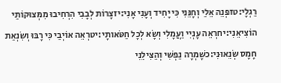רַגְלָי:טזפְּנֵה אֵלַי וְחָנֵּנִי כִּי יָחִיד וְעָנִי אָנִי:יזצָרוֹת לְבָבִי הִרְחִיבוּ מִמְּצוּקוֹתַי הוֹצִיאֵנִי:יחרְאֵה עָנְיִי וַעֲמָלִי וְשָׂא לְכָל חַטֹּאותָי:יטרְאֵה אוֹיְבַי כִּי רָבּוּ וְשִׂנְאַת חָמָס שְׂנֵאוּנִי:כשָׁמְרָה נַפְשִׁי וְהַצִּילֵנִי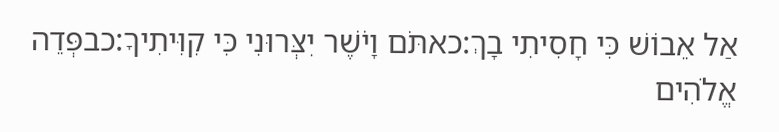אַל אֵבוֹשׁ כִּי חָסִיתִי בָךְ:כאתֹּם וָיֹשֶׁר יִצְּרוּנִי כִּי קִוִּיתִיךָ:כבפְּדֵה אֱלֹהִים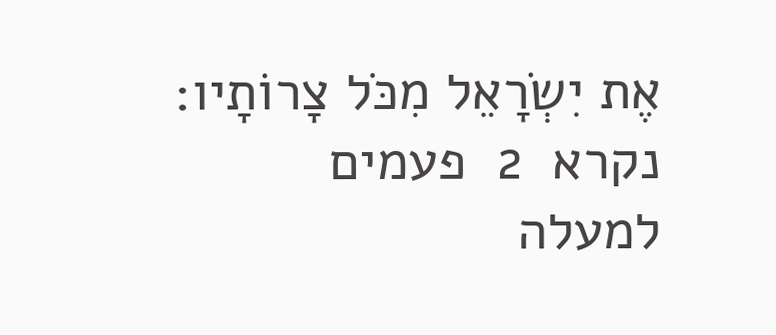אֶת יִשְׂרָאֵל מִכֹּל צָרוֹתָיו:
נקרא  2  פעמים
למעלה